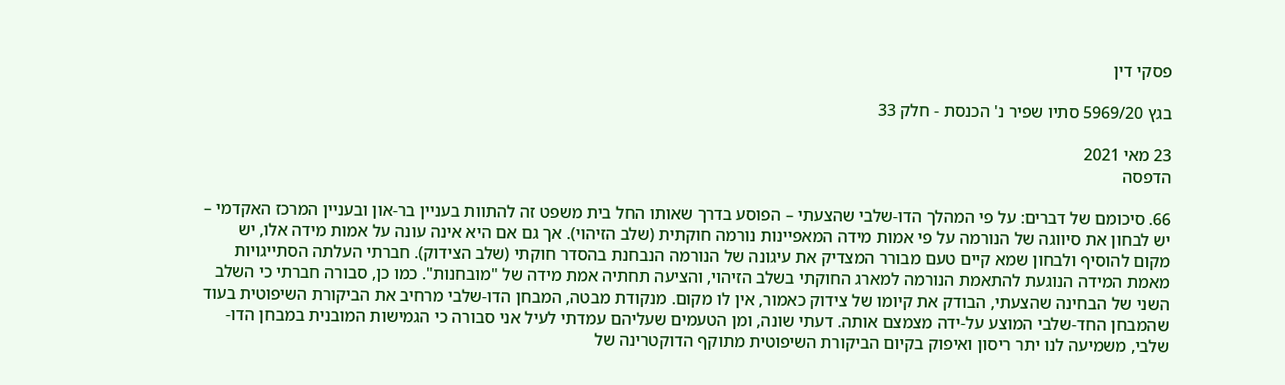פסקי דין

בגץ 5969/20 סתיו שפיר נ' הכנסת - חלק 33

23 מאי 2021
הדפסה

66. סיכומם של דברים: על פי המהלך הדו-שלבי שהצעתי – הפוסע בדרך שאותו החל בית משפט זה להתוות בעניין בר-און ובעניין המרכז האקדמי – יש לבחון את סיווגה של הנורמה על פי אמות מידה המאפיינות נורמה חוקתית (שלב הזיהוי). אך גם אם היא אינה עונה על אמות מידה אלו, יש מקום להוסיף ולבחון שמא קיים טעם מבורר המצדיק את עיגונה של הנורמה הנבחנת בהסדר חוקתי (שלב הצידוק). חברתי העלתה הסתייגויות מאמת המידה הנוגעת להתאמת הנורמה למארג החוקתי בשלב הזיהוי, והציעה תחתיה אמת מידה של "מובחנות". כמו כן, סבורה חברתי כי השלב השני של הבחינה שהצעתי, הבודק את קיומו של צידוק כאמור, אין לו מקום. מנקודת מבטה, המבחן הדו-שלבי מרחיב את הביקורת השיפוטית בעוד שהמבחן החד-שלבי המוצע על-ידה מצמצם אותה. דעתי שונה, ומן הטעמים שעליהם עמדתי לעיל אני סבורה כי הגמישות המובנית במבחן הדו-שלבי, משמיעה לנו יתר ריסון ואיפוק בקיום הביקורת השיפוטית מתוקף הדוקטרינה של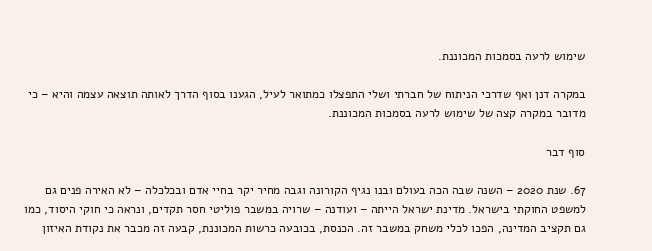שימוש לרעה בסמכות המכוננת.

במקרה דנן ואף שדרכי הניתוח של חברתי ושלי התפצלו כמתואר לעיל, הגענו בסוף הדרך לאותה תוצאה עצמה והיא – כי מדובר במקרה קצה של שימוש לרעה בסמכות המכוננת.

סוף דבר

67. שנת 2020 – השנה שבה הכה בעולם ובנו נגיף הקורונה וגבה מחיר יקר בחיי אדם ובכלכלה – לא האירה פנים גם למשפט החוקתי בישראל. מדינת ישראל הייתה – ועודנה – שרויה במשבר פוליטי חסר תקדים, ונראה כי חוקי היסוד, כמו גם תקציב המדינה, הפכו לכלי משחק במשבר זה. הכנסת, בכובעה כרשות המכוננת, קבעה זה מכבר את נקודת האיזון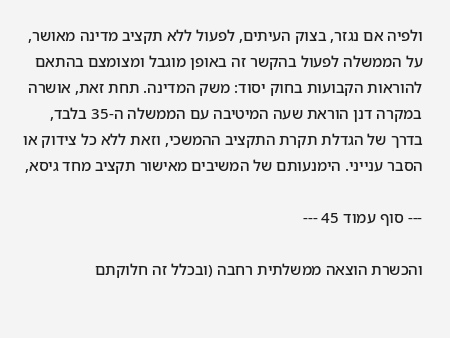ולפיה אם נגזר, בצוק העיתים, לפעול ללא תקציב מדינה מאושר, על הממשלה לפעול בהקשר זה באופן מוגבל ומצומצם בהתאם להוראות הקבועות בחוק יסוד: משק המדינה. תחת זאת, אושרה במקרה דנן הוראת שעה המיטיבה עם הממשלה ה-35 בלבד, בדרך של הגדלת תקרת התקציב ההמשכי, וזאת ללא כל צידוק או הסבר ענייני. הימנעותם של המשיבים מאישור תקציב מחד גיסא,

--- סוף עמוד 45 ---

והכשרת הוצאה ממשלתית רחבה (ובכלל זה חלוקתם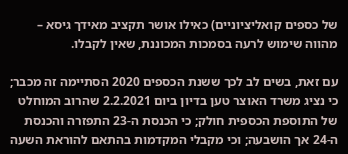של כספים קואליציוניים) כאילו אושר תקציב מאידך גיסא – מהווה שימוש לרעה בסמכות המכוננת, שאין לקבלו.

עם זאת, בשים לב לכך ששנת הכספים 2020 הסתיימה זה מכבר; כי נציג משרד האוצר טען בדיון ביום 2.2.2021 שהרוב המוחלט של התוספת הכספית חולק; כי הכנסת ה-23 התפזרה והכנסת ה-24 אך הושבעה; וכי מקבלי המקדמות בהתאם להוראת השעה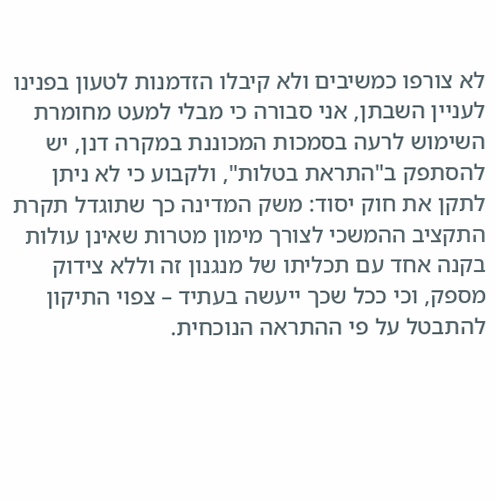לא צורפו כמשיבים ולא קיבלו הזדמנות לטעון בפנינו לעניין השבתן, אני סבורה כי מבלי למעט מחומרת השימוש לרעה בסמכות המכוננת במקרה דנן, יש להסתפק ב"התראת בטלות", ולקבוע כי לא ניתן לתקן את חוק יסוד: משק המדינה כך שתוגדל תקרת התקציב ההמשכי לצורך מימון מטרות שאינן עולות בקנה אחד עם תכליתו של מנגנון זה וללא צידוק מספק, וכי ככל שכך ייעשה בעתיד – צפוי התיקון להתבטל על פי ההתראה הנוכחית.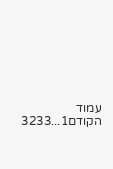עמוד הקודם1...3233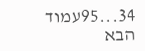34...95עמוד הבא